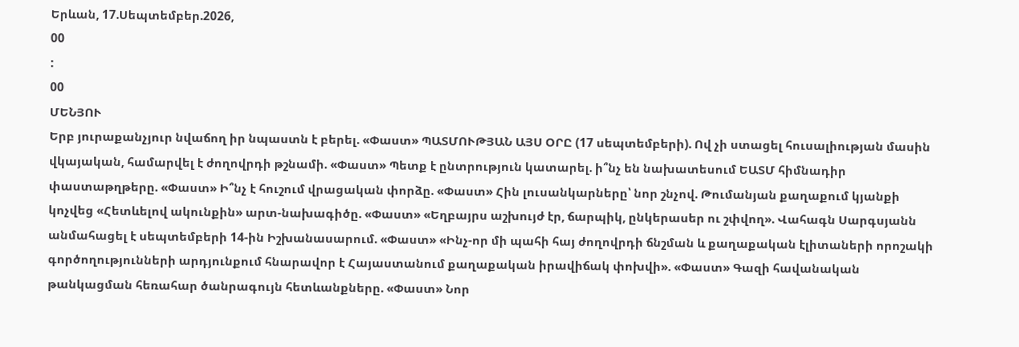Երևան, 17.Սեպտեմբեր.2026,
00
:
00
ՄԵՆՅՈՒ
Երբ յուրաքանչյուր նվաճող իր նպաստն է բերել. «Փաստ» ՊԱՏՄՈՒԹՅԱՆ ԱՅՍ ՕՐԸ (17 սեպտեմբերի). Ով չի ստացել հուսալիության մասին վկայական, համարվել է ժողովրդի թշնամի. «Փաստ» Պետք է ընտրություն կատարել. ի՞նչ են նախատեսում ԵԱՏՄ հիմնադիր փաստաթղթերը. «Փաստ» Ի՞նչ է հուշում վրացական փորձը. «Փաստ» Հին լուսանկարները՝ նոր շնչով. Թումանյան քաղաքում կյանքի կոչվեց «Հետևելով ակունքին» արտ-նախագիծը. «Փաստ» «Եղբայրս աշխույժ էր, ճարպիկ, ընկերասեր ու շփվող». Վահագն Սարգսյանն անմահացել է սեպտեմբերի 14-ին Իշխանասարում. «Փաստ» «Ինչ-որ մի պահի հայ ժողովրդի ճնշման և քաղաքական էլիտաների որոշակի գործողությունների արդյունքում հնարավոր է Հայաստանում քաղաքական իրավիճակ փոխվի». «Փաստ» Գազի հավանական թանկացման հեռահար ծանրագույն հետևանքները. «Փաստ» Նոր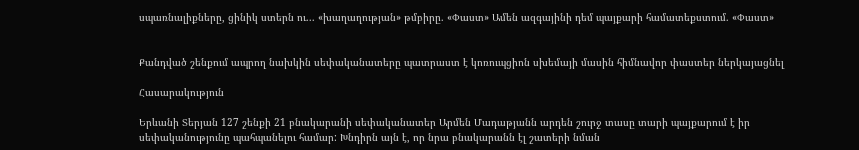սպառնալիքները, ցինիկ ստերն ու... «խաղաղության» թմբիրը. «Փաստ» Ամեն ազգայինի դեմ պայքարի համատեքստում. «Փաստ»


Քանդված շենքում ապրող նախկին սեփականատերը պատրաստ է կոռուպցիոն սխեմայի մասին հիմնավոր փաստեր ներկայացնել

Հասարակություն

Երևանի Տերյան 127 շենքի 21 բնակարանի սեփականատեր Արմեն Մադաթյանն արդեն շուրջ տասը տարի պայքարում է իր սեփականությունը պահպանելու համար: Խնդիրն այն է, որ նրա բնակարանն էլ շատերի նման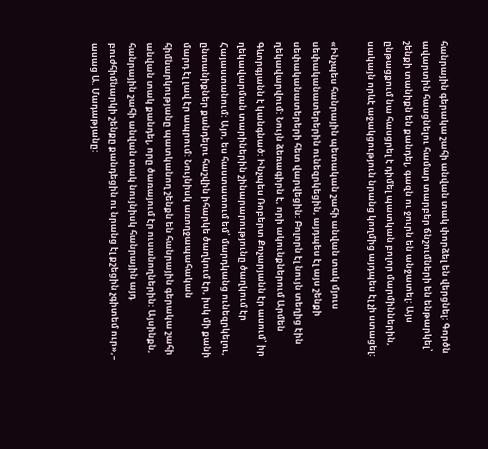հանրային գերակա շահի անվան տակ փորձել են վերցնել: Գործն ավարտին հասցնելու համար տարբեր ճնշումների են ենթարկել՝ շենքի տանիքն են քանդել, գազն ու ջուրն են անջատել: Այս ընթացքում նա հասցրել է դիմել պատկան բոլոր մարմիններին, սակայն որևէ աջակցություն նրանց կողմից այդպես էլ չի ստացել:

«Ինչպես հանրային պետական շահի անվան տակ մյուս սեփականատերերին ունեզրկեցին, այդպես էլ այս շենքի սեփականատերերի հետ վարվեցին: Բոլորն էլ նույն տեղից էին ղեկավարվում: Նույն ձեռագիրն է, որի ակունքներում Արմեն Գևորգյանն է կանգնած: Ինչպես Ռոբերտ Քոչարյանն էր ասում՝ իր ղեկավարման տարիներին շինարարությունը ծաղկում էր Հայաստանում: Այո, ես հաստատում եմ՝ մարդկանց ունեզրկելու, ընտանիքներ քանդելու հաշվին իհարկե ծաղկում էր, իսկ մի քանի մարդ էլ լավ էր ապրում: Նույնիսկ առողջապահական հիմնարկությանը պատկանող շենքն են հանրային գերակա շահի անվան տակ քանդել, որը ծառայում էր ուսանողներին: Այսինքն, հանրային շահի անվան տակ նույնիսկ հանրային այդ բուժհիմնարկի շենքը քանդեցին ու նրանց էլ քշեցին չգիտեմ ուր»,– ասաց Ա. Մադաթյանը: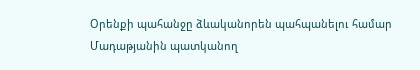Օրենքի պահանջը ձևականորեն պահպանելու համար Մադաթյանին պատկանող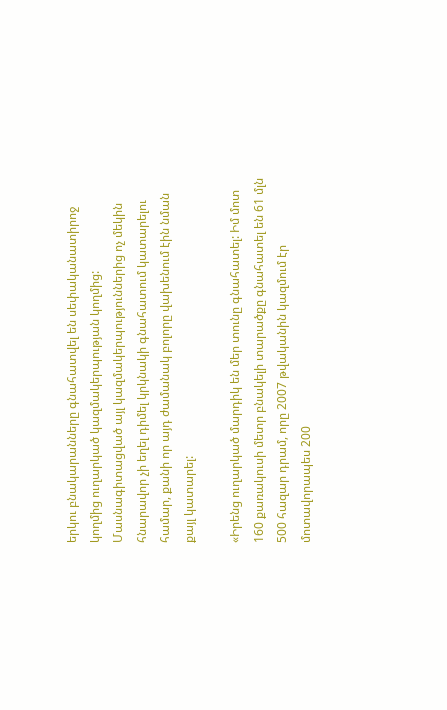երկու բնակարանները գնահատվել են սեփականատիրոջ կողմից ուղարկած կազմակերպության կողմից: Մասնագիտացված այլ կազմակերպություններից ոչ մեկին հնարավոր չի եղել դիմել կրկնակի գնահատում կատարելու համար, քանի որ այդ ժամանակ բոլորը վախենում էին նման քայլ կատարել:

«Իրենց ուղարկած մարդիկ են մեր տունը գնահատել: Իմ մոտ 160 քառակուսի մետր բնակելի տարածքը գնահատել են 61 մլն 500 հազար դրամ, որը 2007 թվականին կազմում էր մոտավորապես 200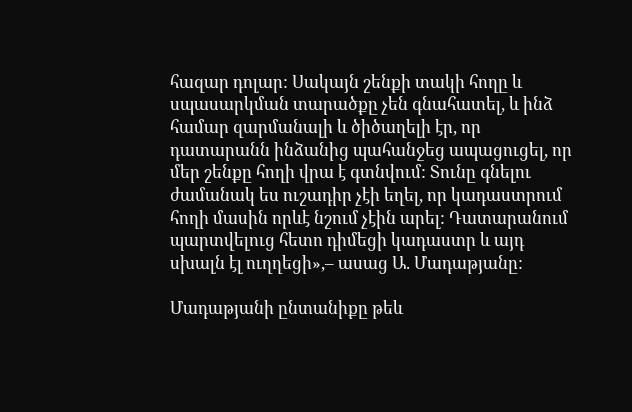հազար դոլար: Սակայն շենքի տակի հողը և սպասարկման տարածքը չեն գնահատել, և ինձ համար զարմանալի և ծիծաղելի էր, որ դատարանն ինձանից պահանջեց ապացուցել, որ մեր շենքը հողի վրա է գտնվում: Տունը գնելու ժամանակ ես ուշադիր չէի եղել, որ կադաստրում հողի մասին որևէ նշում չէին արել: Դատարանում պարտվելուց հետո դիմեցի կադաստր և այդ սխալն էլ ուղղեցի»,– ասաց Ա. Մադաթյանը:

Մադաթյանի ընտանիքը թեև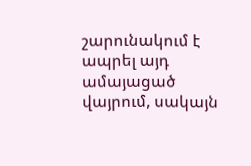շարունակում է ապրել այդ ամայացած վայրում, սակայն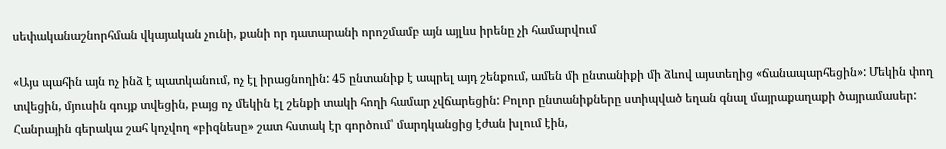սեփականաշնորհման վկայական չունի, քանի որ դատարանի որոշմամբ այն այլևս իրենը չի համարվում

«Այս պահին այն ոչ ինձ է պատկանում, ոչ էլ իրացնողին: 45 ընտանիք է ապրել այդ շենքում, ամեն մի ընտանիքի մի ձևով այստեղից «ճանապարհեցին»: Մեկին փող տվեցին, մյուսին գույք տվեցին, բայց ոչ մեկին էլ շենքի տակի հողի համար չվճարեցին: Բոլոր ընտանիքները ստիպված եղան գնալ մայրաքաղաքի ծայրամասեր: Հանրային գերակա շահ կոչվող «բիզնեսը» շատ հստակ էր գործում՝ մարդկանցից էժան խլում էին,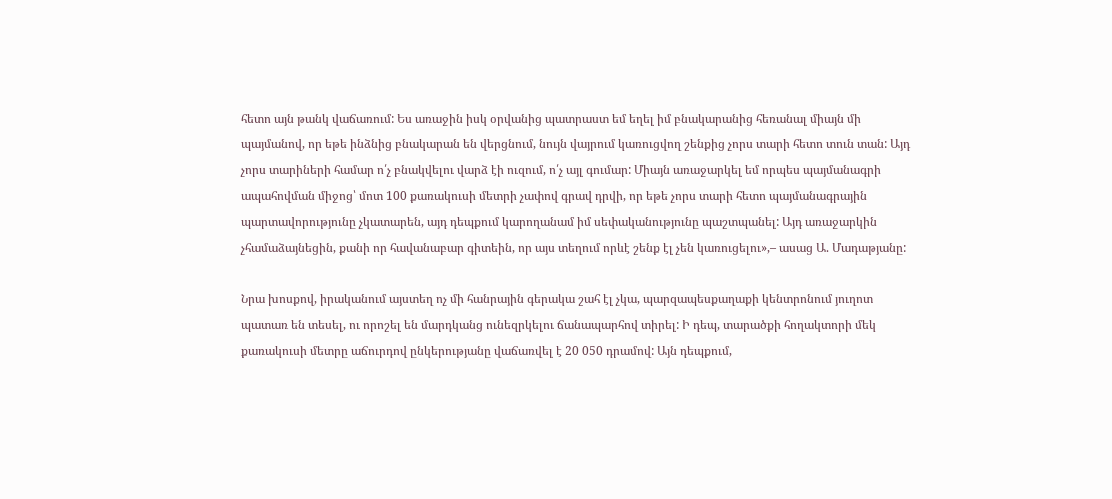հետո այն թանկ վաճառում: Ես առաջին իսկ օրվանից պատրաստ եմ եղել իմ բնակարանից հեռանալ միայն մի պայմանով, որ եթե ինձնից բնակարան են վերցնում, նույն վայրում կառուցվող շենքից չորս տարի հետո տուն տան: Այդ չորս տարիների համար ո՛չ բնակվելու վարձ էի ուզում, ո՛չ այլ գումար: Միայն առաջարկել եմ որպես պայմանագրի ապահովման միջոց՝ մոտ 100 քառակուսի մետրի չափով գրավ դրվի, որ եթե չորս տարի հետո պայմանագրային պարտավորությունը չկատարեն, այդ դեպքում կարողանամ իմ սեփականությունը պաշտպանել: Այդ առաջարկին չհամաձայնեցին, քանի որ հավանաբար գիտեին, որ այս տեղում որևէ շենք էլ չեն կառուցելու»,– ասաց Ա. Մադաթյանը:

Նրա խոսքով, իրականում այստեղ ոչ մի հանրային գերակա շահ էլ չկա, պարզապեսքաղաքի կենտրոնում յուղոտ պատառ են տեսել, ու որոշել են մարդկանց ունեզրկելու ճանապարհով տիրել: Ի դեպ, տարածքի հողակտորի մեկ քառակուսի մետրը աճուրդով ընկերությանը վաճառվել է 20 050 դրամով: Այն դեպքում,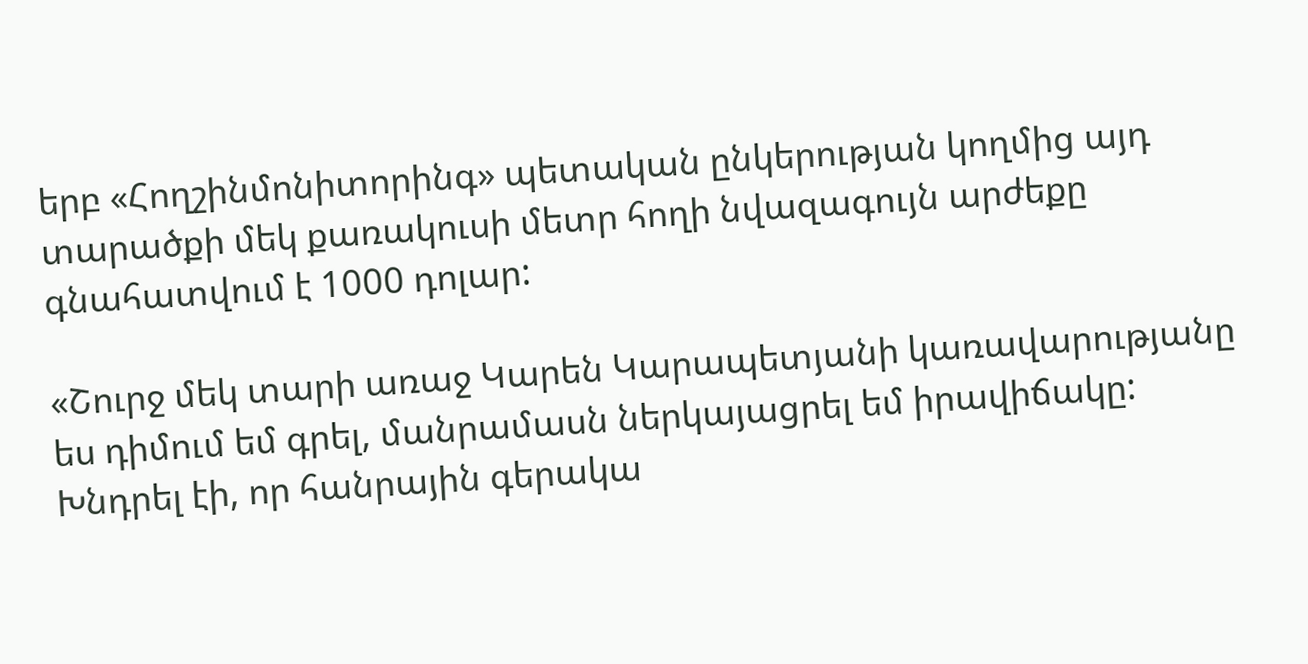երբ «Հողշինմոնիտորինգ» պետական ընկերության կողմից այդ տարածքի մեկ քառակուսի մետր հողի նվազագույն արժեքը գնահատվում է 1000 դոլար:

«Շուրջ մեկ տարի առաջ Կարեն Կարապետյանի կառավարությանը ես դիմում եմ գրել, մանրամասն ներկայացրել եմ իրավիճակը: Խնդրել էի, որ հանրային գերակա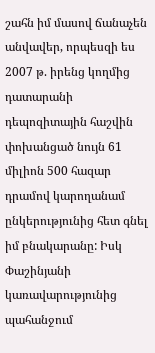շահն իմ մասով ճանաչեն անվավեր, որպեսզի ես 2007 թ. իրենց կողմից դատարանի դեպոզիտային հաշվին փոխանցած նույն 61 միլիոն 500 հազար դրամով կարողանամ ընկերությունից հետ գնել իմ բնակարանը: Իսկ Փաշինյանի կառավարությունից պահանջում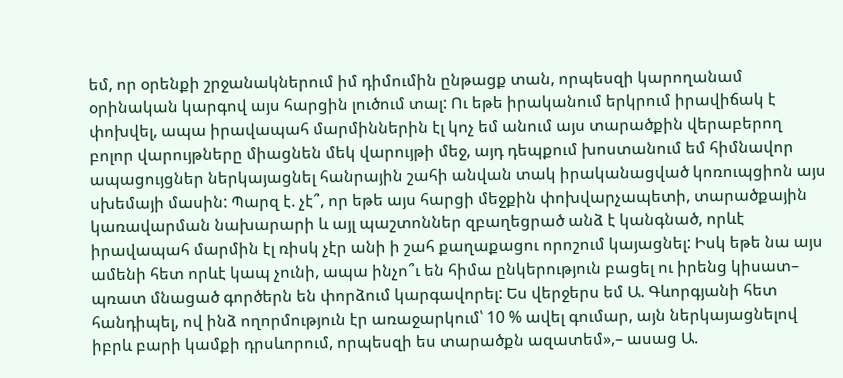եմ, որ օրենքի շրջանակներում իմ դիմումին ընթացք տան, որպեսզի կարողանամ օրինական կարգով այս հարցին լուծում տալ: Ու եթե իրականում երկրում իրավիճակ է փոխվել, ապա իրավապահ մարմիններին էլ կոչ եմ անում այս տարածքին վերաբերող բոլոր վարույթները միացնեն մեկ վարույթի մեջ, այդ դեպքում խոստանում եմ հիմնավոր ապացույցներ ներկայացնել հանրային շահի անվան տակ իրականացված կոռուպցիոն այս սխեմայի մասին: Պարզ է. չէ՞, որ եթե այս հարցի մեջքին փոխվարչապետի, տարածքային կառավարման նախարարի և այլ պաշտոններ զբաղեցրած անձ է կանգնած, որևէ իրավապահ մարմին էլ ռիսկ չէր անի ի շահ քաղաքացու որոշում կայացնել: Իսկ եթե նա այս ամենի հետ որևէ կապ չունի, ապա ինչո՞ւ են հիմա ընկերություն բացել ու իրենց կիսատ– պռատ մնացած գործերն են փորձում կարգավորել: Ես վերջերս եմ Ա. Գևորգյանի հետ հանդիպել, ով ինձ ողորմություն էր առաջարկում՝ 10 % ավել գումար, այն ներկայացնելով իբրև բարի կամքի դրսևորում, որպեսզի ես տարածքն ազատեմ»,– ասաց Ա.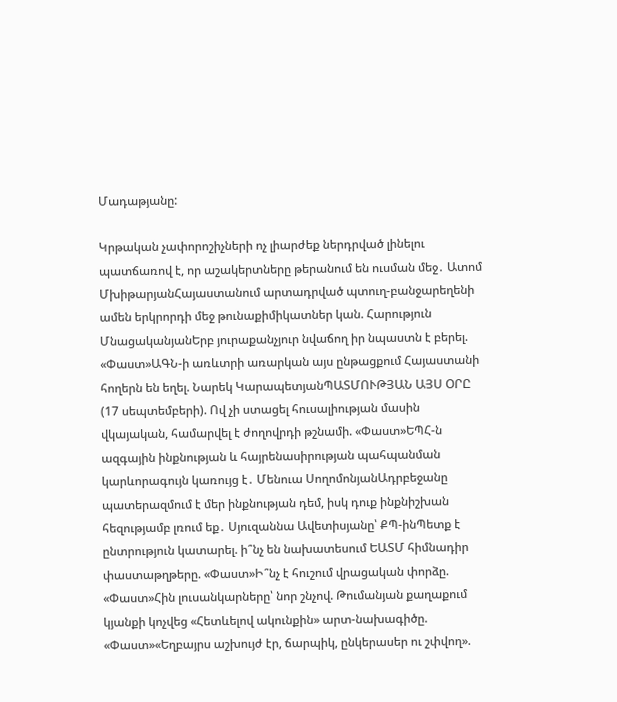Մադաթյանը:

Կրթական չափորոշիչների ոչ լիարժեք ներդրված լինելու պատճառով է, որ աշակերտները թերանում են ուսման մեջ․ Ատոմ ՄխիթարյանՀայաստանում արտադրված պտուղ-բանջարեղենի ամեն երկրորդի մեջ թունաքիմիկատներ կան. Հարություն ՄնացականյանԵրբ յուրաքանչյուր նվաճող իր նպաստն է բերել. «Փաստ»ԱԳՆ-ի առևտրի առարկան այս ընթացքում Հայաստանի հողերն են եղել. Նարեկ ԿարապետյանՊԱՏՄՈՒԹՅԱՆ ԱՅՍ ՕՐԸ (17 սեպտեմբերի). Ով չի ստացել հուսալիության մասին վկայական, համարվել է ժողովրդի թշնամի. «Փաստ»ԵՊՀ-ն ազգային ինքնության և հայրենասիրության պահպանման կարևորագույն կառույց է․ Մենուա ՍողոմոնյանԱդրբեջանը պատերազմում է մեր ինքնության դեմ, իսկ դուք ինքնիշխան հեզությամբ լռում եք․ Սյուզաննա Ավետիսյանը՝ ՔՊ-ինՊետք է ընտրություն կատարել. ի՞նչ են նախատեսում ԵԱՏՄ հիմնադիր փաստաթղթերը. «Փաստ»Ի՞նչ է հուշում վրացական փորձը. «Փաստ»Հին լուսանկարները՝ նոր շնչով. Թումանյան քաղաքում կյանքի կոչվեց «Հետևելով ակունքին» արտ-նախագիծը. «Փաստ»«Եղբայրս աշխույժ էր, ճարպիկ, ընկերասեր ու շփվող».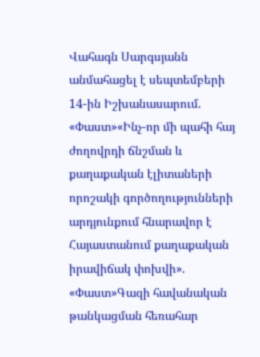Վահագն Սարգսյանն անմահացել է սեպտեմբերի 14-ին Իշխանասարում. «Փաստ»«Ինչ-որ մի պահի հայ ժողովրդի ճնշման և քաղաքական էլիտաների որոշակի գործողությունների արդյունքում հնարավոր է Հայաստանում քաղաքական իրավիճակ փոխվի». «Փաստ»Գազի հավանական թանկացման հեռահար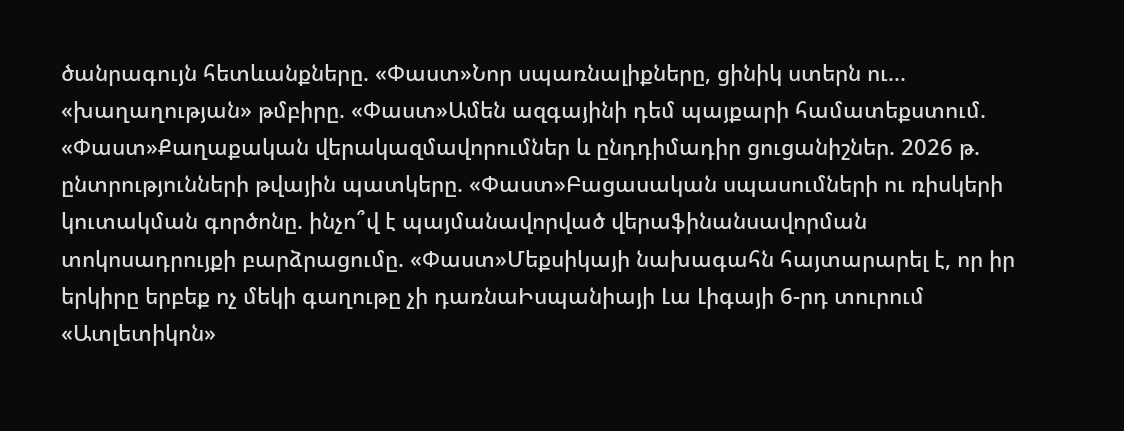ծանրագույն հետևանքները. «Փաստ»Նոր սպառնալիքները, ցինիկ ստերն ու... «խաղաղության» թմբիրը. «Փաստ»Ամեն ազգայինի դեմ պայքարի համատեքստում. «Փաստ»Քաղաքական վերակազմավորումներ և ընդդիմադիր ցուցանիշներ. 2026 թ. ընտրությունների թվային պատկերը. «Փաստ»Բացասական սպասումների ու ռիսկերի կուտակման գործոնը. ինչո՞վ է պայմանավորված վերաֆինանսավորման տոկոսադրույքի բարձրացումը. «Փաստ»Մեքսիկայի նախագահն հայտարարել է, որ իր երկիրը երբեք ոչ մեկի գաղութը չի դառնաԻսպանիայի Լա Լիգայի 6-րդ տուրում «Ատլետիկոն»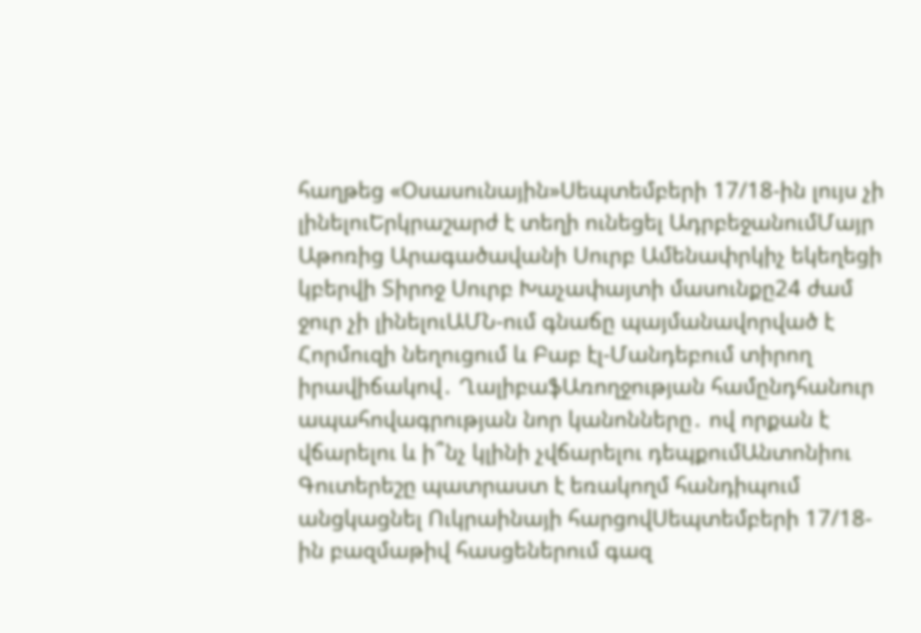հաղթեց «Օսասունային»Սեպտեմբերի 17/18-ին լույս չի լինելուԵրկրաշարժ է տեղի ունեցել ԱդրբեջանումՄայր Աթոռից Արագածավանի Սուրբ Ամենափրկիչ եկեղեցի կբերվի Տիրոջ Սուրբ Խաչափայտի մասունքը24 ժամ ջուր չի լինելուԱՄՆ-ում գնաճը պայմանավորված է Հորմուզի նեղուցում և Բաբ էլ-Մանդեբում տիրող իրավիճակով․ ՂալիբաֆԱռողջության համընդհանուր ապահովագրության նոր կանոնները․ ով որքան է վճարելու և ի՞նչ կլինի չվճարելու դեպքումԱնտոնիու Գուտերեշը պատրաստ է եռակողմ հանդիպում անցկացնել Ուկրաինայի հարցովՍեպտեմբերի 17/18-ին բազմաթիվ հասցեներում գազ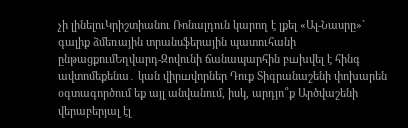չի լինելուԿրիշտիանու Ռոնալդուն կարող է լքել «Ալ-Նասրը»` գալիք ձմեռային տրանսֆերային պատուհանի ընթացքումԵղվարդ-Զովունի ճանապարհին բшխվել է հինգ ավտոմեքենա․ կան վիրшվորներ Դուք Տիգրանաշենի փոխարեն օգտագործում եք այլ անվանում, իսկ, արդյո՞ք Արծվաշենի վերաբերյալ էլ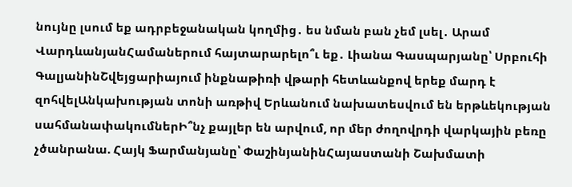նույնը լսում եք ադրբեջանական կողմից․ ես նման բան չեմ լսել․ Արամ ՎարդևանյանՀամաներում հայտարարելո՞ւ եք․ Լիանա Գասպարյանը՝ Սրբուհի ԳալյանինՇվեյցարիայում ինքնաթիռի վթարի հետևանքով երեք մարդ է զոհվելԱնկախության տոնի առթիվ Երևանում նախատեսվում են երթևեկության սահմանափակումներԻ՞նչ քայլեր են արվում, որ մեր ժողովրդի վարկային բեռը չծանրանա. Հայկ Ֆարմանյանը՝ ՓաշինյանինՀայաստանի Շախմատի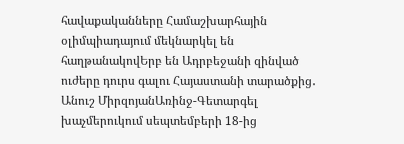հավաքականները Համաշխարհային օլիմպիադայում մեկնարկել են հաղթանակովԵրբ են Ադրբեջանի զինված ուժերը դուրս գալու Հայաստանի տարածքից․ Անուշ ՄիրզոյանԱռինջ-Գետարգել խաչմերուկում սեպտեմբերի 18-ից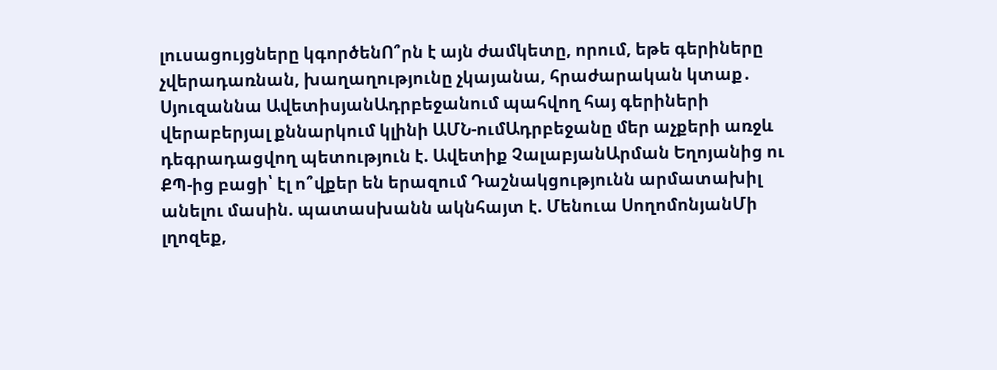լուսացույցները կգործենՈ՞րն է այն ժամկետը, որում, եթե գերիները չվերադառնան, խաղաղությունը չկայանա, հրաժարական կտաք․ Սյուզաննա ԱվետիսյանԱդրբեջանում պահվող հայ գերիների վերաբերյալ քննարկում կլինի ԱՄՆ-ումԱդրբեջանը մեր աչքերի առջև դեգրադացվող պետություն է. Ավետիք ՉալաբյանԱրման Եղոյանից ու ՔՊ-ից բացի՝ էլ ո՞վքեր են երազում Դաշնակցությունն արմատախիլ անելու մասին. պատասխանն ակնհայտ է. Մենուա ՍողոմոնյանՄի լղոզեք,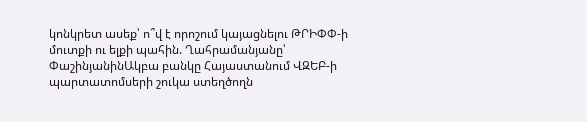կոնկրետ ասեք՝ ո՞վ է որոշում կայացնելու ԹՐԻՓՓ-ի մուտքի ու ելքի պահին. Ղահրամանյանը՝ ՓաշինյանինԱկբա բանկը Հայաստանում ՎԶԵԲ-ի պարտատոմսերի շուկա ստեղծողն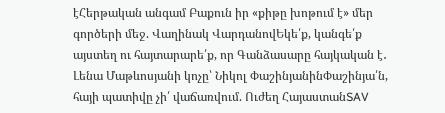էՀերթական անգամ Բաքուն իր «քիթը խոթում է» մեր գործերի մեջ. Վաղինակ ՎարդանովԵկե՛ք, կանգե՛ք այստեղ ու հայտարարե՛ք, որ Գանձասարը հայկական է․ Լենա Մաթևոսյանի կոչը՝ Նիկոլ ՓաշինյանինՓաշինյա՛ն, հայի պատիվը չի՛ վաճառվում. Ուժեղ ՀայաստանSAV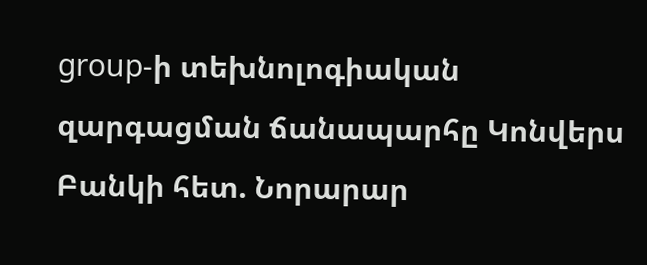group-ի տեխնոլոգիական զարգացման ճանապարհը Կոնվերս Բանկի հետ. Նորարար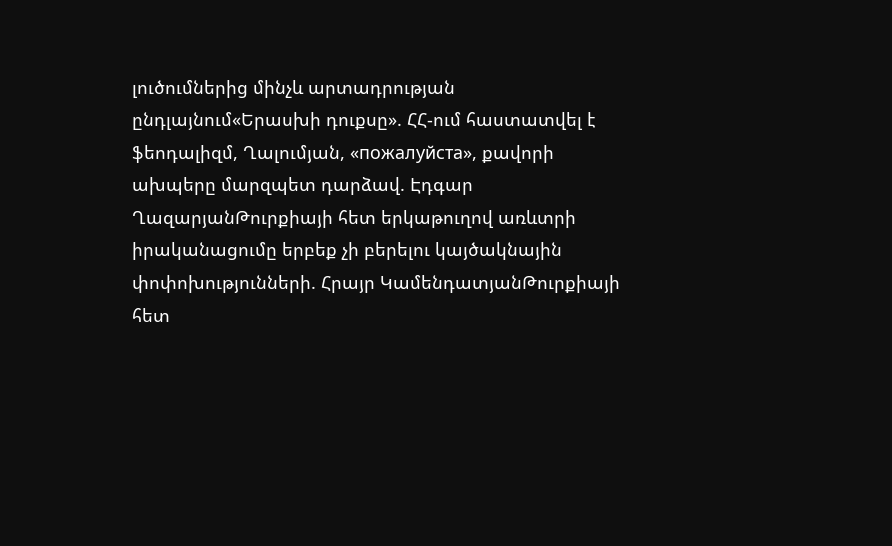լուծումներից մինչև արտադրության ընդլայնում«Երասխի դուքսը». ՀՀ-ում հաստատվել է ֆեոդալիզմ, Ղալումյան, «пожалуйста», քավորի ախպերը մարզպետ դարձավ. Էդգար ՂազարյանԹուրքիայի հետ երկաթուղով առևտրի իրականացումը երբեք չի բերելու կայծակնային փոփոխությունների. Հրայր ԿամենդատյանԹուրքիայի հետ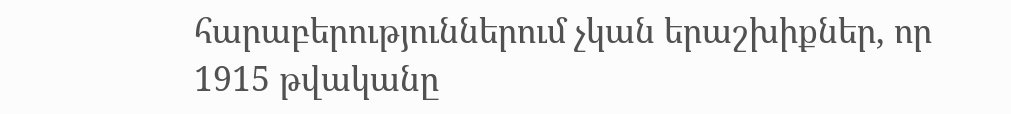հարաբերություններում չկան երաշխիքներ, որ 1915 թվականը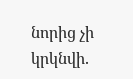նորից չի կրկնվի.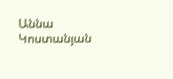Աննա Կոստանյան